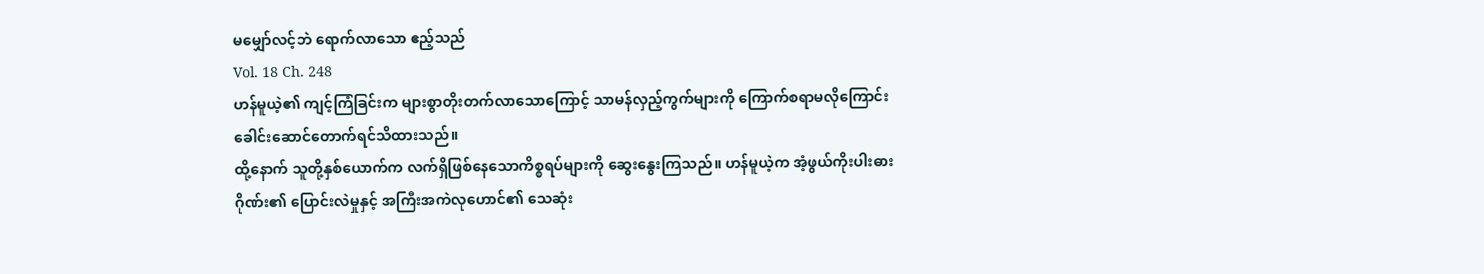မမျှော်လင့်ဘဲ ရောက်လာသော ဧည့်သည်
Vol. 18 Ch. 248
ဟန်မူယဲ့၏ ကျင့်ကြံခြင်းက များစွာတိုးတက်လာသောကြောင့် သာမန်လှည့်ကွက်များကို ကြောက်စရာမလိုကြောင်း ခေါင်းဆောင်တောက်ရင်သိထားသည်။
ထို့နောက် သူတို့နှစ်ယောက်က လက်ရှိဖြစ်နေသောကိစ္စရပ်များကို ဆွေးနွေးကြသည်။ ဟန်မူယဲ့က အံ့ဖွယ်ကိုးပါးဓားဂိုဏ်း၏ ပြောင်းလဲမှုနှင့် အကြီးအကဲလုဟောင်၏ သေဆုံး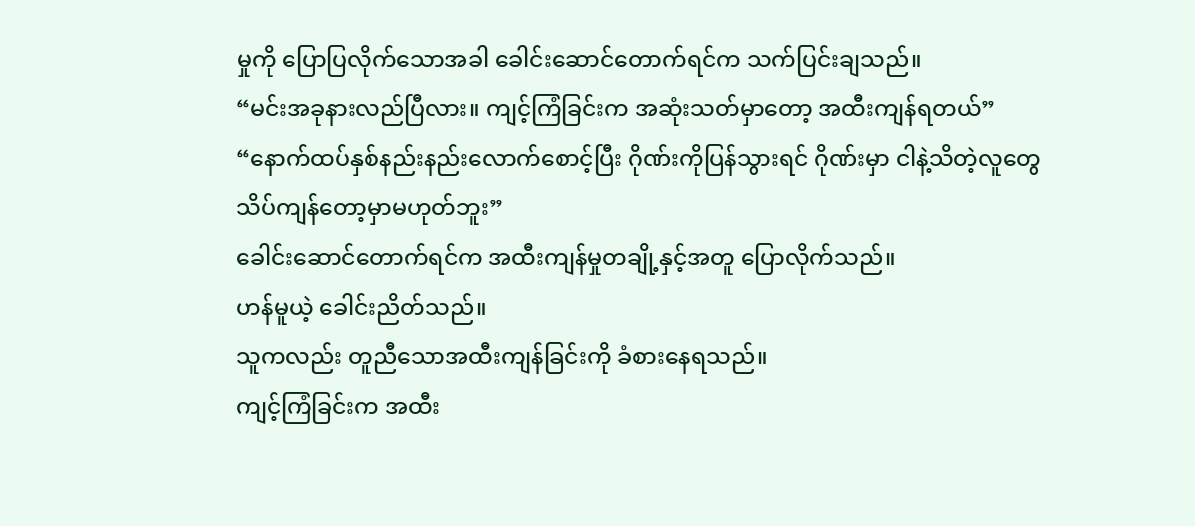မှုကို ပြောပြလိုက်သောအခါ ခေါင်းဆောင်တောက်ရင်က သက်ပြင်းချသည်။
“မင်းအခုနားလည်ပြီလား။ ကျင့်ကြံခြင်းက အဆုံးသတ်မှာတော့ အထီးကျန်ရတယ်”
“နောက်ထပ်နှစ်နည်းနည်းလောက်စောင့်ပြီး ဂိုဏ်းကိုပြန်သွားရင် ဂိုဏ်းမှာ ငါနဲ့သိတဲ့လူတွေ သိပ်ကျန်တော့မှာမဟုတ်ဘူး”
ခေါင်းဆောင်တောက်ရင်က အထီးကျန်မှုတချို့နှင့်အတူ ပြောလိုက်သည်။
ဟန်မူယဲ့ ခေါင်းညိတ်သည်။
သူကလည်း တူညီသောအထီးကျန်ခြင်းကို ခံစားနေရသည်။
ကျင့်ကြံခြင်းက အထီး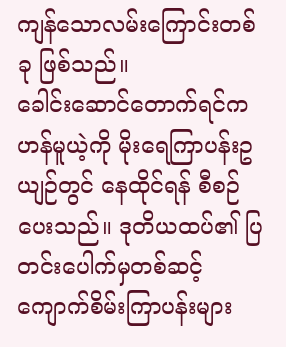ကျန်သောလမ်းကြောင်းတစ်ခု ဖြစ်သည်။
ခေါင်းဆောင်တောက်ရင်က ဟန်မူယဲ့ကို မိုးရေကြာပန်းဥယျဉ်တွင် နေထိုင်ရန် စီစဉ်ပေးသည်။ ဒုတိယထပ်၏ ပြတင်းပေါက်မှတစ်ဆင့် ကျောက်စိမ်းကြာပန်းများ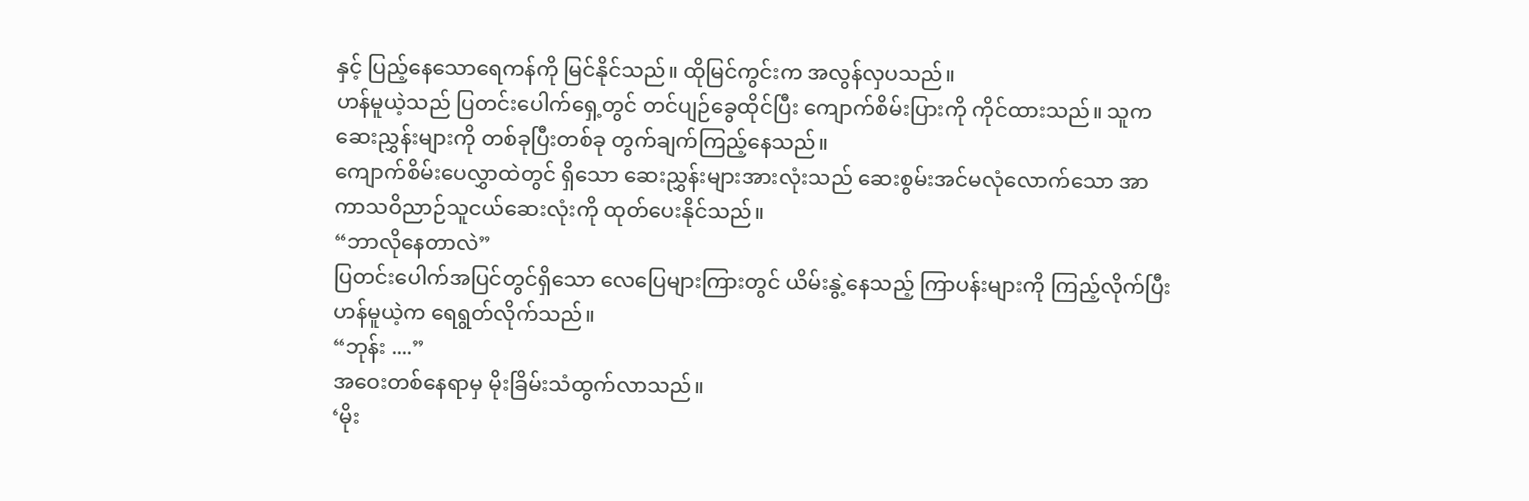နှင့် ပြည့်နေသောရေကန်ကို မြင်နိုင်သည်။ ထိုမြင်ကွင်းက အလွန်လှပသည်။
ဟန်မူယဲ့သည် ပြတင်းပေါက်ရှေ့တွင် တင်ပျဉ်ခွေထိုင်ပြီး ကျောက်စိမ်းပြားကို ကိုင်ထားသည်။ သူက ဆေးညွှန်းများကို တစ်ခုပြီးတစ်ခု တွက်ချက်ကြည့်နေသည်။
ကျောက်စိမ်းပေလွှာထဲတွင် ရှိသော ဆေးညွှန်းများအားလုံးသည် ဆေးစွမ်းအင်မလုံလောက်သော အာကာသဝိညာဉ်သူငယ်ဆေးလုံးကို ထုတ်ပေးနိုင်သည်။
“ဘာလိုနေတာလဲ”
ပြတင်းပေါက်အပြင်တွင်ရှိသော လေပြေများကြားတွင် ယိမ်းနွဲ့နေသည့် ကြာပန်းများကို ကြည့်လိုက်ပြီး ဟန်မူယဲ့က ရေရွတ်လိုက်သည်။
“ဘုန်း ....”
အဝေးတစ်နေရာမှ မိုးခြိမ်းသံထွက်လာသည်။
‘မိုး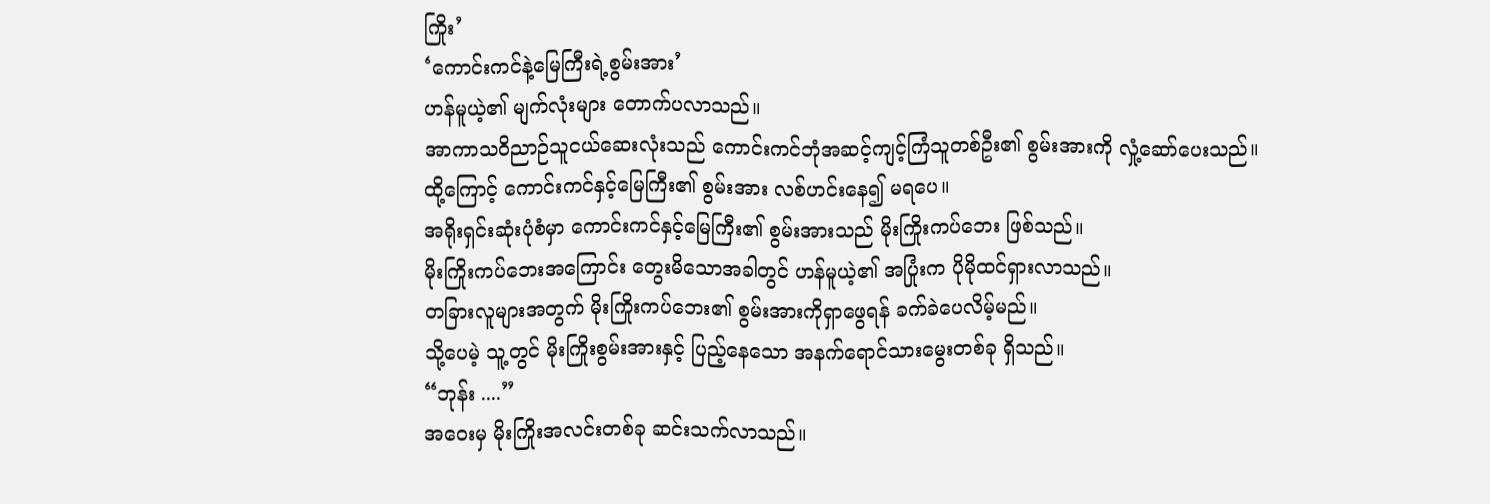ကြိုး’
‘ကောင်းကင်နဲ့မြေကြီးရဲ့စွမ်းအား’
ဟန်မူယဲ့၏ မျက်လုံးများ တောက်ပလာသည်။
အာကာသဝိညာဉ်သူငယ်ဆေးလုံးသည် ကောင်းကင်ဘုံအဆင့်ကျင့်ကြံသူတစ်ဦး၏ စွမ်းအားကို လှုံ့ဆော်ပေးသည်။ ထို့ကြောင့် ကောင်းကင်နှင့်မြေကြီး၏ စွမ်းအား လစ်ဟင်းနေ၍ မရပေ။
အရိုးရှင်းဆုံးပုံစံမှာ ကောင်းကင်နှင့်မြေကြီး၏ စွမ်းအားသည် မိုးကြိုးကပ်ဘေး ဖြစ်သည်။
မိုးကြိုးကပ်ဘေးအကြောင်း တွေးမိသောအခါတွင် ဟန်မူယဲ့၏ အပြုံးက ပိုမိုထင်ရှားလာသည်။
တခြားလူများအတွက် မိုးကြိုးကပ်ဘေး၏ စွမ်းအားကိုရှာဖွေရန် ခက်ခဲပေလိမ့်မည်။
သို့ပေမဲ့ သူ့တွင် မိုးကြိုးစွမ်းအားနှင့် ပြည့်နေသော အနက်ရောင်သားမွေးတစ်ခု ရှိသည်။
“ဘုန်း ....”
အဝေးမှ မိုးကြိုးအလင်းတစ်ခု ဆင်းသက်လာသည်။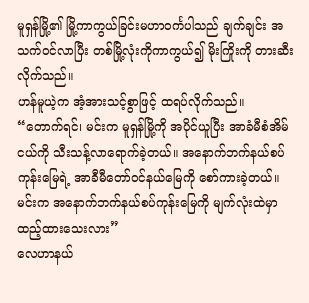မူရှန်မြို့၏ မြို့ကာကွယ်ခြင်းမဟာဝင်္ကပါသည် ချက်ချင်း အသက်ဝင်လာပြီး တစ်မြို့လုံးကိုကာကွယ်၍ မိုးကြိုးကို တားဆီးလိုက်သည်။
ဟန်မူယဲ့က အံ့အားသင့်စွာဖြင့် ထရပ်လိုက်သည်။
“တောက်ရင်၊ မင်းက မူရှန်မြို့ကို အပိုင်ယူပြီး အာခံမီစံအိမ်ငယ်ကို သီးသန့်လာရောက်ခဲ့တယ်။ အနောက်ဘက်နယ်စပ်ကုန်းမြေရဲ့ အာခီမီတော်ဝင်နယ်မြေကို စော်ကားခဲ့တယ်။ မင်းက အနောက်ဘက်နယ်စပ်ကုန်းမြေကို မျက်လုံးထဲမှာထည့်ထားသေးလား”
လေဟာနယ်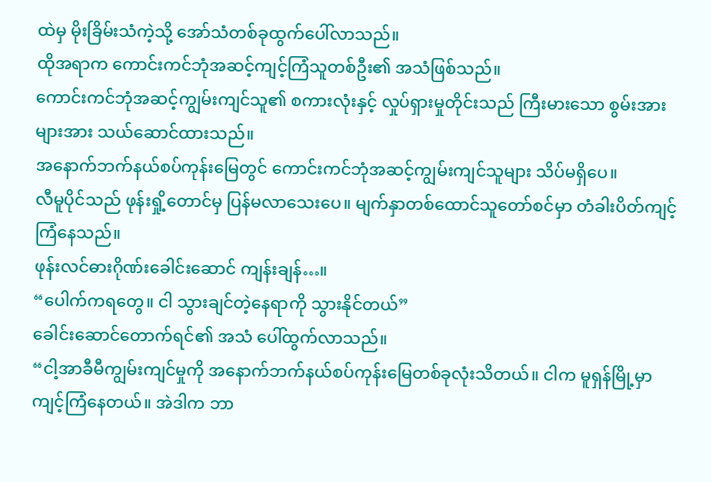ထဲမှ မိုးခြိမ်းသံကဲ့သို့ အော်သံတစ်ခုထွက်ပေါ်လာသည်။
ထိုအရာက ကောင်းကင်ဘုံအဆင့်ကျင့်ကြံသူတစ်ဦး၏ အသံဖြစ်သည်။
ကောင်းကင်ဘုံအဆင့်ကျွမ်းကျင်သူ၏ စကားလုံးနှင့် လှုပ်ရှားမှုတိုင်းသည် ကြီးမားသော စွမ်းအားများအား သယ်ဆောင်ထားသည်။
အနောက်ဘက်နယ်စပ်ကုန်းမြေတွင် ကောင်းကင်ဘုံအဆင့်ကျွမ်းကျင်သူများ သိပ်မရှိပေ။
လီမူပိုင်သည် ဖုန်းရှို့တောင်မှ ပြန်မလာသေးပေ။ မျက်နှာတစ်ထောင်သူတော်စင်မှာ တံခါးပိတ်ကျင့်ကြံနေသည်။
ဖုန်းလင်ဓားဂိုဏ်းခေါင်းဆောင် ကျန်းချန်…။
“ပေါက်ကရတွေ။ ငါ သွားချင်တဲ့နေရာကို သွားနိုင်တယ်”
ခေါင်းဆောင်တောက်ရင်၏ အသံ ပေါ်ထွက်လာသည်။
“ငါ့အာခီမီကျွမ်းကျင်မှုကို အနောက်ဘက်နယ်စပ်ကုန်းမြေတစ်ခုလုံးသိတယ်။ ငါက မူရှန်မြို့မှာ ကျင့်ကြံနေတယ်။ အဲဒါက ဘာ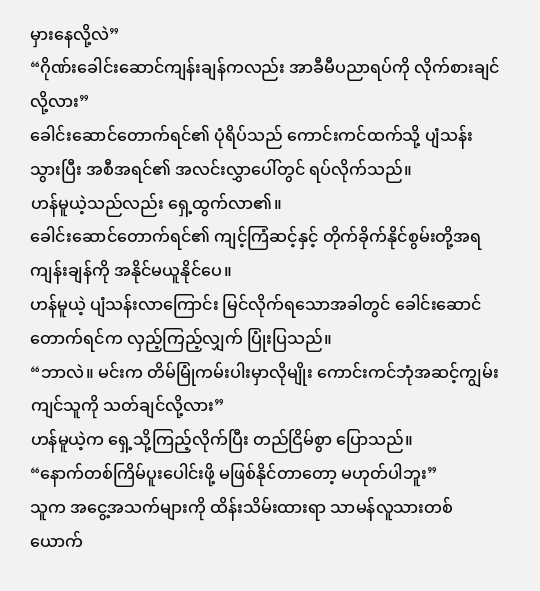မှားနေလို့လဲ”
“ဂိုဏ်းခေါင်းဆောင်ကျန်းချန်ကလည်း အာခီမီပညာရပ်ကို လိုက်စားချင်လို့လား”
ခေါင်းဆောင်တောက်ရင်၏ ပုံရိပ်သည် ကောင်းကင်ထက်သို့ ပျံသန်းသွားပြီး အစီအရင်၏ အလင်းလွှာပေါ်တွင် ရပ်လိုက်သည်။
ဟန်မူယဲ့သည်လည်း ရှေ့ထွက်လာ၏။
ခေါင်းဆောင်တောက်ရင်၏ ကျင့်ကြံဆင့်နှင့် တိုက်ခိုက်နိုင်စွမ်းတို့အရ ကျန်းချန်ကို အနိုင်မယူနိုင်ပေ။
ဟန်မူယဲ့ ပျံသန်းလာကြောင်း မြင်လိုက်ရသောအခါတွင် ခေါင်းဆောင်တောက်ရင်က လှည့်ကြည့်လျှက် ပြုံးပြသည်။
“ဘာလဲ။ မင်းက တိမ်မြုံကမ်းပါးမှာလိုမျိုး ကောင်းကင်ဘုံအဆင့်ကျွမ်းကျင်သူကို သတ်ချင်လို့လား”
ဟန်မူယဲ့က ရှေ့သို့ကြည့်လိုက်ပြီး တည်ငြိမ်စွာ ပြောသည်။
“နောက်တစ်ကြိမ်ပူးပေါင်းဖို့ မဖြစ်နိုင်တာတော့ မဟုတ်ပါဘူး”
သူက အငွေ့အသက်များကို ထိန်းသိမ်းထားရာ သာမန်လူသားတစ်ယောက်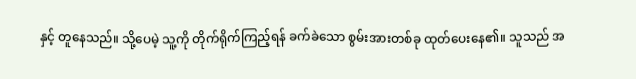နှင့် တူနေသည်။ သို့ပေမဲ့ သူ့ကို တိုက်ရိုက်ကြည့်ရန် ခက်ခဲသော စွမ်းအားတစ်ခု ထုတ်ပေးနေ၏။ သူသည် အ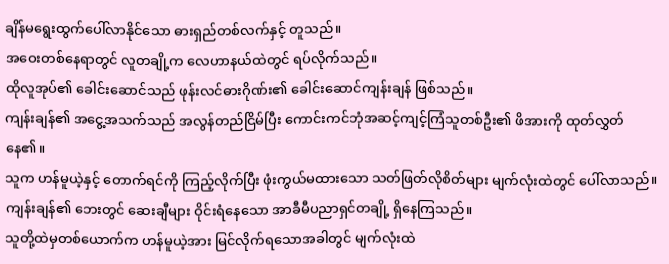ချိန်မရွေးထွက်ပေါ်လာနိုင်သော ဓားရှည်တစ်လက်နှင့် တူသည်။
အဝေးတစ်နေရာတွင် လူတချို့က လေဟာနယ်ထဲတွင် ရပ်လိုက်သည်။
ထိုလူအုပ်၏ ခေါင်းဆောင်သည် ဖုန်းလင်ဓားဂိုဏ်း၏ ခေါင်းဆောင်ကျန်းချန် ဖြစ်သည်။
ကျန်းချန်၏ အငွေ့အသက်သည် အလွန်တည်ငြိမ်ပြီး ကောင်းကင်ဘုံအဆင့်ကျင့်ကြံသူတစ်ဦး၏ ဖိအားကို ထုတ်လွှတ်နေ၏။
သူက ဟန်မူယဲ့နှင့် တောက်ရင်ကို ကြည့်လိုက်ပြီး ဖုံးကွယ်မထားသော သတ်ဖြတ်လိုစိတ်များ မျက်လုံးထဲတွင် ပေါ်လာသည်။
ကျန်းချန်၏ ဘေးတွင် ဆေးချီများ ဝိုင်းရံနေသော အာခီမီပညာရှင်တချို့ ရှိနေကြသည်။
သူတို့ထဲမှတစ်ယောက်က ဟန်မူယဲ့အား မြင်လိုက်ရသောအခါတွင် မျက်လုံးထဲ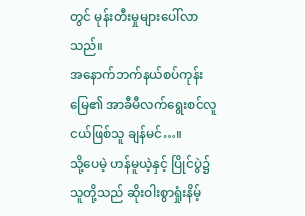တွင် မုန်းတီးမှုများပေါ်လာသည်။
အနောက်ဘက်နယ်စပ်ကုန်းမြေ၏ အာခီမီလက်ရွေးစင်လူငယ်ဖြစ်သူ ချန်မင်…။
သို့ပေမဲ့ ဟန်မူယဲ့နှင့် ပြိုင်ပွဲ၌ သူတို့သည် ဆိုးဝါးစွာရှုံးနိမ့်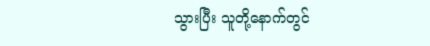သွားပြီး သူတို့နောက်တွင်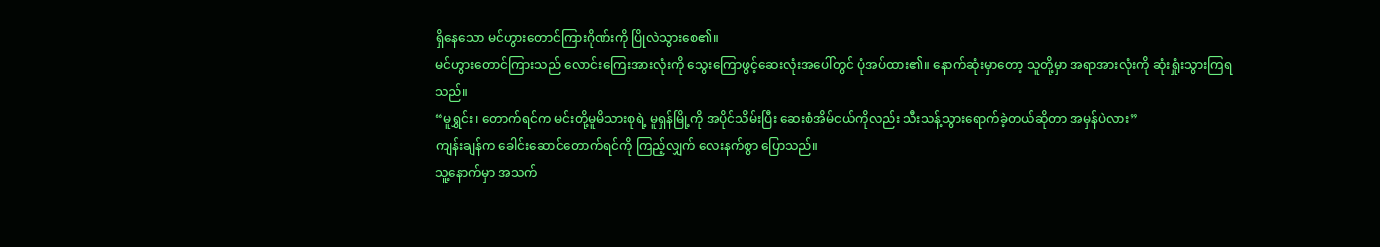ရှိနေသော မင်ဟွားတောင်ကြားဂိုဏ်းကို ပြိုလဲသွားစေ၏။
မင်ဟွားတောင်ကြားသည် လောင်းကြေးအားလုံးကို သွေးကြောဖွင့်ဆေးလုံးအပေါ်တွင် ပုံအပ်ထား၏။ နောက်ဆုံးမှာတော့ သူတို့မှာ အရာအားလုံးကို ဆုံးရှုံးသွားကြရသည်။
“မူရွှင်း၊ တောက်ရင်က မင်းတို့မူမိသားစုရဲ့ မူရှန်မြို့ကို အပိုင်သိမ်းပြီး ဆေးစံအိမ်ငယ်ကိုလည်း သီးသန့်သွားရောက်ခဲ့တယ်ဆိုတာ အမှန်ပဲလား”
ကျန်းချန်က ခေါင်းဆောင်တောက်ရင်ကို ကြည့်လျှက် လေးနက်စွာ ပြောသည်။
သူ့နောက်မှာ အသက်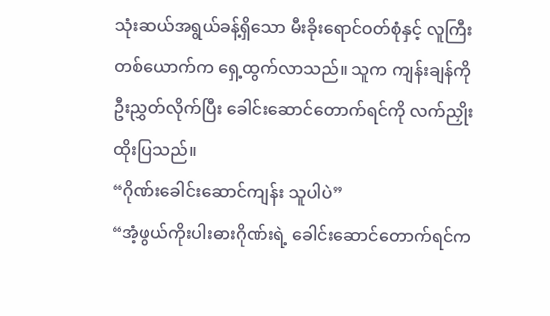သုံးဆယ်အရွယ်ခန့်ရှိသော မီးခိုးရောင်ဝတ်စုံနှင့် လူကြီးတစ်ယောက်က ရှေ့ထွက်လာသည်။ သူက ကျန်းချန်ကိုဦးညွှတ်လိုက်ပြီး ခေါင်းဆောင်တောက်ရင်ကို လက်ညှိုးထိုးပြသည်။
“ဂိုဏ်းခေါင်းဆောင်ကျန်း သူပါပဲ”
“အံ့ဖွယ်ကိုးပါးဓားဂိုဏ်းရဲ့ ခေါင်းဆောင်တောက်ရင်က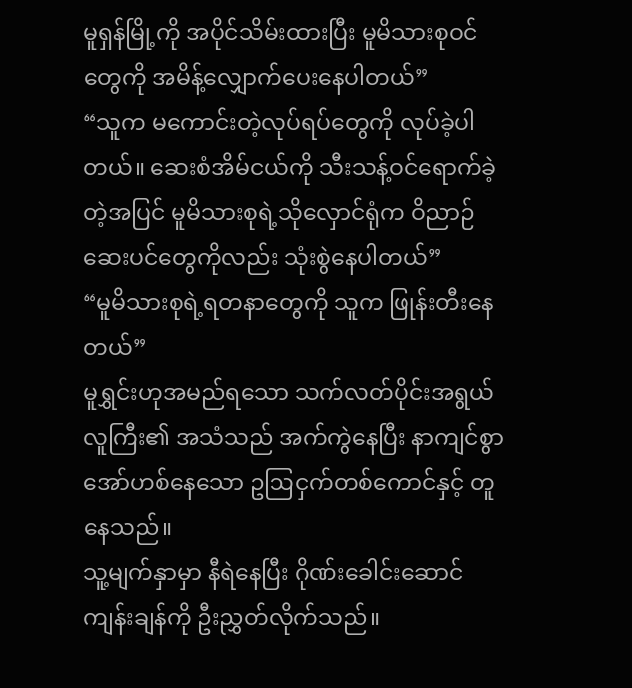မူရှန်မြို့ကို အပိုင်သိမ်းထားပြီး မူမိသားစုဝင်တွေကို အမိန့်လျှောက်ပေးနေပါတယ်”
“သူက မကောင်းတဲ့လုပ်ရပ်တွေကို လုပ်ခဲ့ပါတယ်။ ဆေးစံအိမ်ငယ်ကို သီးသန့်ဝင်ရောက်ခဲ့တဲ့အပြင် မူမိသားစုရဲ့သိုလှောင်ရုံက ဝိညာဉ်ဆေးပင်တွေကိုလည်း သုံးစွဲနေပါတယ်”
“မူမိသားစုရဲ့ရတနာတွေကို သူက ဖြုန်းတီးနေတယ်”
မူရွှင်းဟုအမည်ရသော သက်လတ်ပိုင်းအရွယ်လူကြီး၏ အသံသည် အက်ကွဲနေပြီး နာကျင်စွာအော်ဟစ်နေသော ဥဩငှက်တစ်ကောင်နှင့် တူနေသည်။
သူ့မျက်နှာမှာ နီရဲနေပြီး ဂိုဏ်းခေါင်းဆောင်ကျန်းချန်ကို ဦးညွှတ်လိုက်သည်။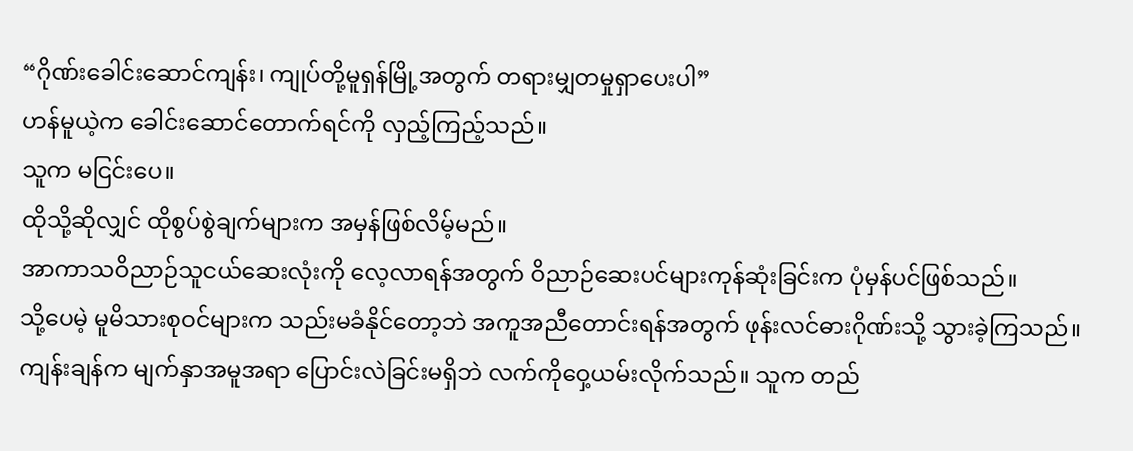“ဂိုဏ်းခေါင်းဆောင်ကျန်း၊ ကျုပ်တို့မူရှန်မြို့အတွက် တရားမျှတမှုရှာပေးပါ”
ဟန်မူယဲ့က ခေါင်းဆောင်တောက်ရင်ကို လှည့်ကြည့်သည်။
သူက မငြင်းပေ။
ထိုသို့ဆိုလျှင် ထိုစွပ်စွဲချက်များက အမှန်ဖြစ်လိမ့်မည်။
အာကာသဝိညာဉ်သူငယ်ဆေးလုံးကို လေ့လာရန်အတွက် ဝိညာဉ်ဆေးပင်များကုန်ဆုံးခြင်းက ပုံမှန်ပင်ဖြစ်သည်။
သို့ပေမဲ့ မူမိသားစုဝင်များက သည်းမခံနိုင်တော့ဘဲ အကူအညီတောင်းရန်အတွက် ဖုန်းလင်ဓားဂိုဏ်းသို့ သွားခဲ့ကြသည်။
ကျန်းချန်က မျက်နှာအမူအရာ ပြောင်းလဲခြင်းမရှိဘဲ လက်ကိုဝှေ့ယမ်းလိုက်သည်။ သူက တည်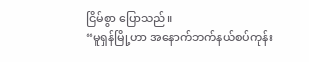ငြိမ်စွာ ပြောသည်။
“မူရှန်မြို့ဟာ အနောက်ဘက်နယ်စပ်ကုန်း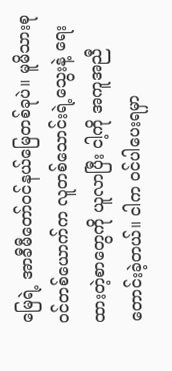မြေရဲ့ အာခီမီတော်ဝင်နယ်မြေတစ်ခုပဲ။ မူမိသားစုဝင်တစ်ယောက်က လူတစ်သောင်းရဲ့သွေးနဲ့ ရေးထားတဲ့စာတွေကို ယူလာပြီး ငါ့ကို အကူအညီတောင်းခဲ့တယ်။ ငါက ဝင်ပါပေးရမှာ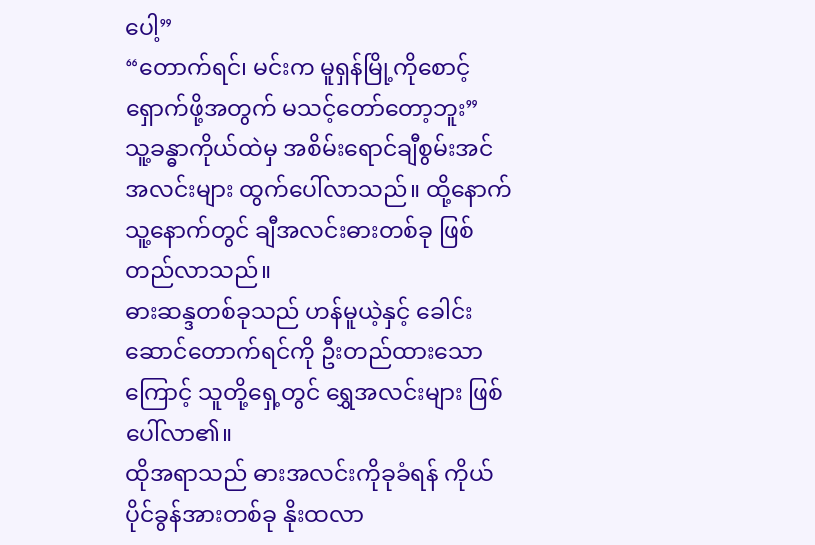ပေါ့”
“တောက်ရင်၊ မင်းက မူရှန်မြို့ကိုစောင့်ရှောက်ဖို့အတွက် မသင့်တော်တော့ဘူး”
သူ့ခန္ဓာကိုယ်ထဲမှ အစိမ်းရောင်ချီစွမ်းအင်အလင်းများ ထွက်ပေါ်လာသည်။ ထို့နောက် သူ့နောက်တွင် ချီအလင်းဓားတစ်ခု ဖြစ်တည်လာသည်။
ဓားဆန္ဒတစ်ခုသည် ဟန်မူယဲ့နှင့် ခေါင်းဆောင်တောက်ရင်ကို ဦးတည်ထားသောကြောင့် သူတို့ရှေ့တွင် ရွှေအလင်းများ ဖြစ်ပေါ်လာ၏။
ထိုအရာသည် ဓားအလင်းကိုခုခံရန် ကိုယ်ပိုင်ခွန်အားတစ်ခု နိုးထလာ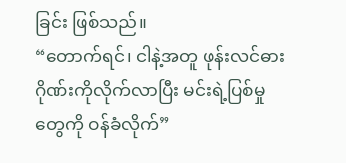ခြင်း ဖြစ်သည်။
“တောက်ရင်၊ ငါနဲ့အတူ ဖုန်းလင်ဓားဂိုဏ်းကိုလိုက်လာပြီး မင်းရဲ့ပြစ်မှုတွေကို ဝန်ခံလိုက်”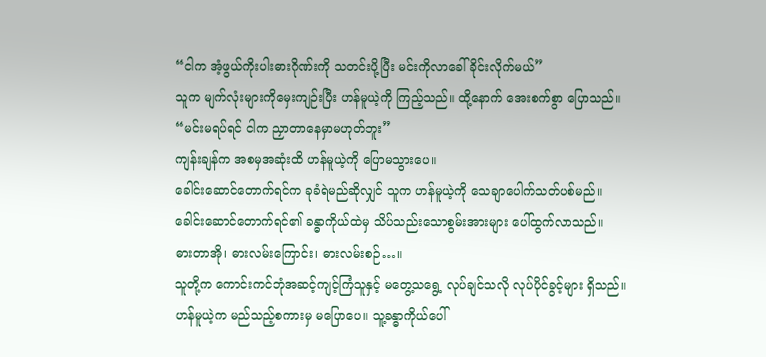“ငါက အံ့ဖွယ်ကိုးပါးဓားဂိုဏ်းကို သတင်းပို့ပြီး မင်းကိုလာခေါ်ခိုင်းလိုက်မယ်”
သူက မျက်လုံးများကိုမှေးကျဉ်းပြီး ဟန်မူယဲ့ကို ကြည့်သည်။ ထို့နောက် အေးစက်စွာ ပြောသည်။
“မင်းမရပ်ရင် ငါက ညှာတာနေမှာမဟုတ်ဘူး”
ကျန်းချန်က အစမှအဆုံးထိ ဟန်မူယဲ့ကို ပြောမသွားပေ။
ခေါင်းဆောင်တောက်ရင်က ခုခံရဲမည်ဆိုလျှင် သူက ဟန်မူယဲ့ကို သေချာပေါက်သတ်ပစ်မည်။
ခေါင်းဆောင်တောက်ရင်၏ ခန္ဓာကိုယ်ထဲမှ သိပ်သည်းသောစွမ်းအားများ ပေါ်ထွက်လာသည်။
ဓားတာအို၊ ဓားလမ်းကြောင်း၊ ဓားလမ်းစဉ်…။
သူတို့က ကောင်းကင်ဘုံအဆင့်ကျင့်ကြံသူနှင့် မတွေ့သရွေ့ လုပ်ချင်သလို လုပ်ပိုင်ခွင့်များ ရှိသည်။
ဟန်မူယဲ့က မည်သည့်စကားမှ မပြောပေ။ သူ့ခန္ဓာကိုယ်ပေါ်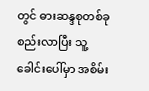တွင် ဓားဆန္ဒစုတစ်ခု စည်းလာပြီး သူ့ခေါင်းပေါ်မှာ အစိမ်း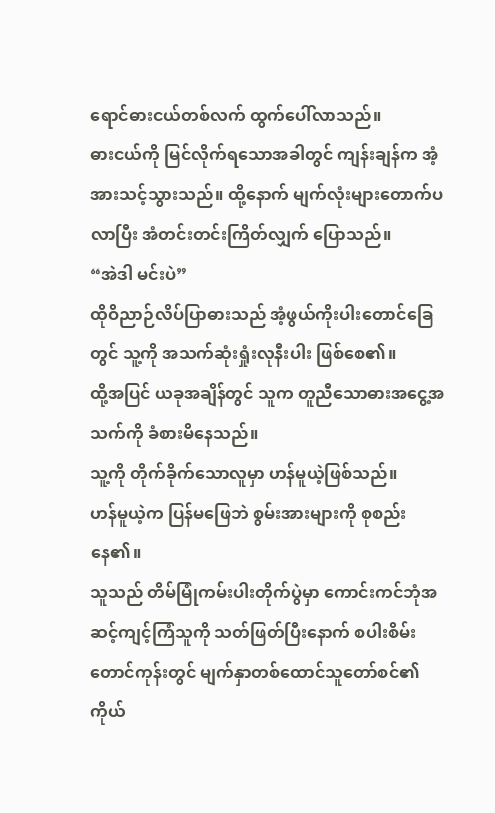ရောင်ဓားငယ်တစ်လက် ထွက်ပေါ်လာသည်။
ဓားငယ်ကို မြင်လိုက်ရသောအခါတွင် ကျန်းချန်က အံ့အားသင့်သွားသည်။ ထို့နောက် မျက်လုံးများတောက်ပလာပြီး အံတင်းတင်းကြိတ်လျှက် ပြောသည်။
“အဲဒါ မင်းပဲ”
ထိုဝိညာဉ်လိပ်ပြာဓားသည် အံ့ဖွယ်ကိုးပါးတောင်ခြေတွင် သူ့ကို အသက်ဆုံးရှုံးလုနီးပါး ဖြစ်စေ၏။
ထို့အပြင် ယခုအချိန်တွင် သူက တူညီသောဓားအငွေ့အသက်ကို ခံစားမိနေသည်။
သူ့ကို တိုက်ခိုက်သောလူမှာ ဟန်မူယဲ့ဖြစ်သည်။
ဟန်မူယဲ့က ပြန်မဖြေဘဲ စွမ်းအားများကို စုစည်းနေ၏။
သူသည် တိမ်မြုံကမ်းပါးတိုက်ပွဲမှာ ကောင်းကင်ဘုံအဆင့်ကျင့်ကြံသူကို သတ်ဖြတ်ပြီးနောက် စပါးစိမ်းတောင်ကုန်းတွင် မျက်နှာတစ်ထောင်သူတော်စင်၏ ကိုယ်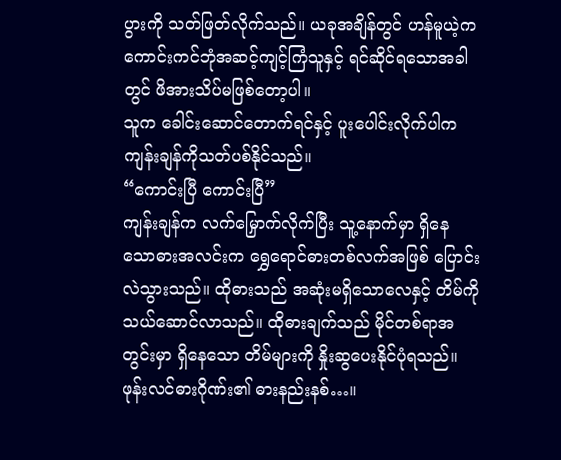ပွားကို သတ်ဖြတ်လိုက်သည်။ ယခုအချိန်တွင် ဟန်မူယဲ့က ကောင်းကင်ဘုံအဆင့်ကျင့်ကြံသူနှင့် ရင်ဆိုင်ရသောအခါတွင် ဖိအားသိပ်မဖြစ်တော့ပါ။
သူက ခေါင်းဆောင်တောက်ရင်နှင့် ပူးပေါင်းလိုက်ပါက ကျန်းချန်ကိုသတ်ပစ်နိုင်သည်။
“ကောင်းပြီ ကောင်းပြီ”
ကျန်းချန်က လက်မြှောက်လိုက်ပြီး သူ့နောက်မှာ ရှိနေသောဓားအလင်းက ရွှေရောင်ဓားတစ်လက်အဖြစ် ပြောင်းလဲသွားသည်။ ထိုဓားသည် အဆုံးမရှိသောလေနှင့် တိမ်ကို သယ်ဆောင်လာသည်။ ထိုဓားချက်သည် မိုင်တစ်ရာအတွင်းမှာ ရှိနေသော တိမ်များကို နှိုးဆွပေးနိုင်ပုံရသည်။
ဖုန်းလင်ဓားဂိုဏ်း၏ ဓားနည်းနစ်…။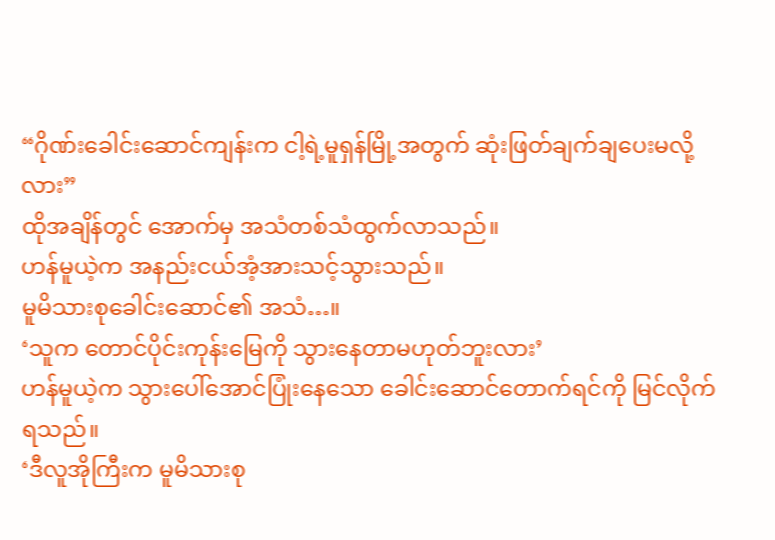“ဂိုဏ်းခေါင်းဆောင်ကျန်းက ငါ့ရဲ့မူရှန်မြို့အတွက် ဆုံးဖြတ်ချက်ချပေးမလို့လား”
ထိုအချိန်တွင် အောက်မှ အသံတစ်သံထွက်လာသည်။
ဟန်မူယဲ့က အနည်းငယ်အံ့အားသင့်သွားသည်။
မူမိသားစုခေါင်းဆောင်၏ အသံ…။
‘သူက တောင်ပိုင်းကုန်းမြေကို သွားနေတာမဟုတ်ဘူးလား’
ဟန်မူယဲ့က သွားပေါ်အောင်ပြုံးနေသော ခေါင်းဆောင်တောက်ရင်ကို မြင်လိုက်ရသည်။
‘ဒီလူအိုကြီးက မူမိသားစု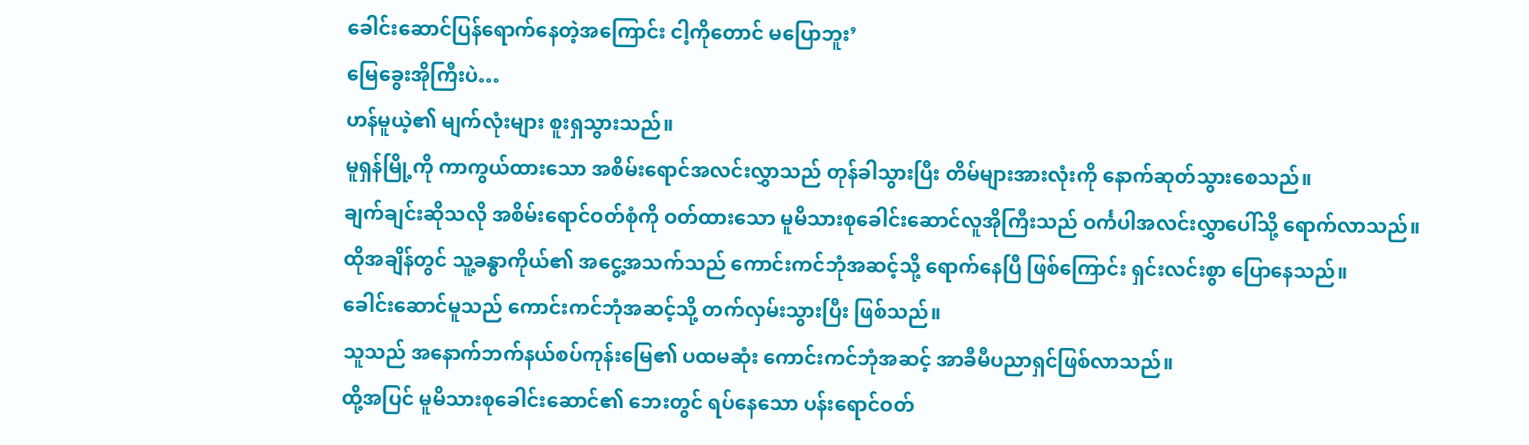ခေါင်းဆောင်ပြန်ရောက်နေတဲ့အကြောင်း ငါ့ကိုတောင် မပြောဘူး’
မြေခွေးအိုကြီးပဲ…
ဟန်မူယဲ့၏ မျက်လုံးများ စူးရှသွားသည်။
မူရှန်မြို့ကို ကာကွယ်ထားသော အစိမ်းရောင်အလင်းလွှာသည် တုန်ခါသွားပြီး တိမ်များအားလုံးကို နောက်ဆုတ်သွားစေသည်။
ချက်ချင်းဆိုသလို အစိမ်းရောင်ဝတ်စုံကို ဝတ်ထားသော မူမိသားစုခေါင်းဆောင်လူအိုကြီးသည် ဝင်္ကပါအလင်းလွှာပေါ်သို့ ရောက်လာသည်။
ထိုအချိန်တွင် သူ့ခန္ဓာကိုယ်၏ အငွေ့အသက်သည် ကောင်းကင်ဘုံအဆင့်သို့ ရောက်နေပြီ ဖြစ်ကြောင်း ရှင်းလင်းစွာ ပြောနေသည်။
ခေါင်းဆောင်မူသည် ကောင်းကင်ဘုံအဆင့်သို့ တက်လှမ်းသွားပြီး ဖြစ်သည်။
သူသည် အနောက်ဘက်နယ်စပ်ကုန်းမြေ၏ ပထမဆုံး ကောင်းကင်ဘုံအဆင့် အာခီမီပညာရှင်ဖြစ်လာသည်။
ထို့အပြင် မူမိသားစုခေါင်းဆောင်၏ ဘေးတွင် ရပ်နေသော ပန်းရောင်ဝတ်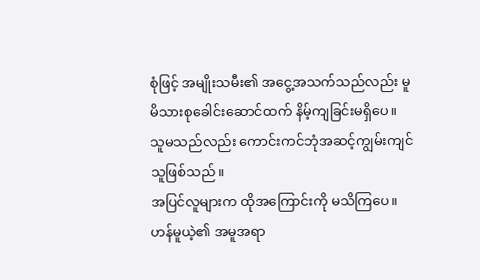စုံဖြင့် အမျိုးသမီး၏ အငွေ့အသက်သည်လည်း မူမိသားစုခေါင်းဆောင်ထက် နိမ့်ကျခြင်းမရှိပေ။
သူမသည်လည်း ကောင်းကင်ဘုံအဆင့်ကျွမ်းကျင်သူဖြစ်သည်။
အပြင်လူများက ထိုအကြောင်းကို မသိကြပေ။
ဟန်မူယဲ့၏ အမူအရာ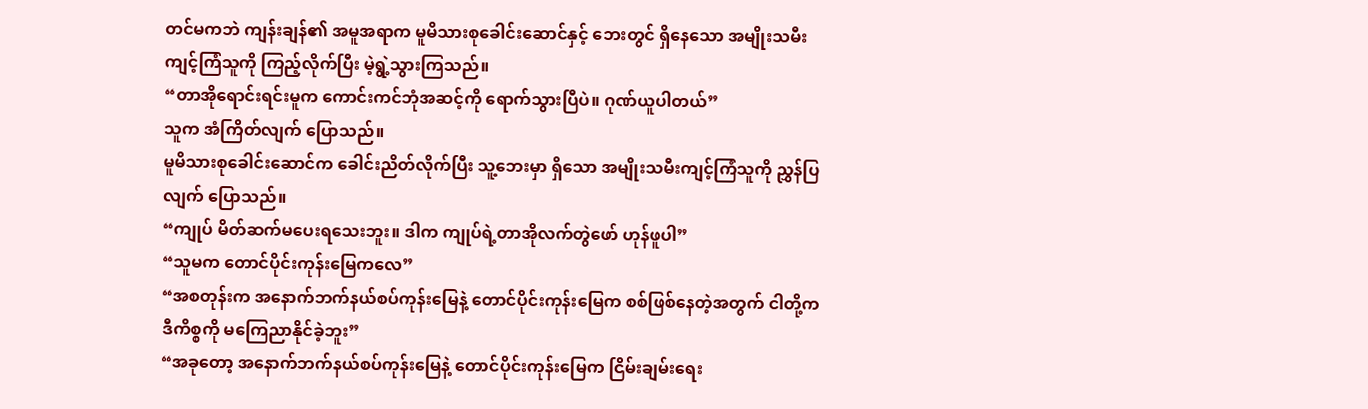တင်မကဘဲ ကျန်းချန်၏ အမူအရာက မူမိသားစုခေါင်းဆောင်နှင့် ဘေးတွင် ရှိနေသော အမျိုးသမီးကျင့်ကြံသူကို ကြည့်လိုက်ပြီး မဲ့ရွဲ့သွားကြသည်။
“တာအိုရောင်းရင်းမူက ကောင်းကင်ဘုံအဆင့်ကို ရောက်သွားပြီပဲ။ ဂုဏ်ယူပါတယ်”
သူက အံကြိတ်လျက် ပြောသည်။
မူမိသားစုခေါင်းဆောင်က ခေါင်းညိတ်လိုက်ပြီး သူ့ဘေးမှာ ရှိသော အမျိုးသမီးကျင့်ကြံသူကို ညွှန်ပြလျက် ပြောသည်။
“ကျုပ် မိတ်ဆက်မပေးရသေးဘူး။ ဒါက ကျုပ်ရဲ့တာအိုလက်တွဲဖော် ဟုန်ဖူပါ”
“သူမက တောင်ပိုင်းကုန်းမြေကလေ”
“အစတုန်းက အနောက်ဘက်နယ်စပ်ကုန်းမြေနဲ့ တောင်ပိုင်းကုန်းမြေက စစ်ဖြစ်နေတဲ့အတွက် ငါတို့က ဒီကိစ္စကို မကြေညာနိုင်ခဲ့ဘူး”
“အခုတော့ အနောက်ဘက်နယ်စပ်ကုန်းမြေနဲ့ တောင်ပိုင်းကုန်းမြေက ငြိမ်းချမ်းရေး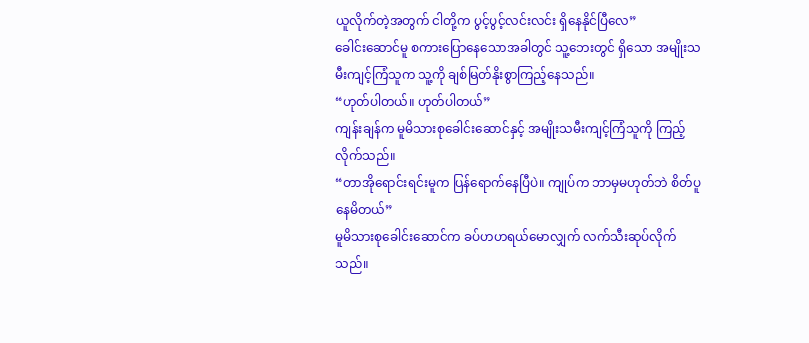ယူလိုက်တဲ့အတွက် ငါတို့က ပွင့်ပွင့်လင်းလင်း ရှိနေနိုင်ပြီလေ”
ခေါင်းဆောင်မူ စကားပြောနေသောအခါတွင် သူ့ဘေးတွင် ရှိသော အမျိုးသမီးကျင့်ကြံသူက သူ့ကို ချစ်မြတ်နိုးစွာကြည့်နေသည်။
“ဟုတ်ပါတယ်။ ဟုတ်ပါတယ်”
ကျန်းချန်က မူမိသားစုခေါင်းဆောင်နှင့် အမျိုးသမီးကျင့်ကြံသူကို ကြည့်လိုက်သည်။
“တာအိုရောင်းရင်းမူက ပြန်ရောက်နေပြီပဲ။ ကျုပ်က ဘာမှမဟုတ်ဘဲ စိတ်ပူနေမိတယ်”
မူမိသားစုခေါင်းဆောင်က ခပ်ဟဟရယ်မောလျှက် လက်သီးဆုပ်လိုက်သည်။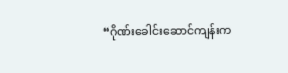“ဂိုဏ်းခေါင်းဆောင်ကျန်းက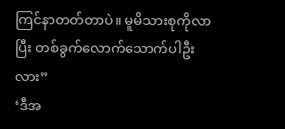ကြင်နာတတ်တာပဲ။ မူမိသားစုကိုလာပြီး တစ်ခွက်လောက်သောက်ပါဦးလား”
‘ဒီအ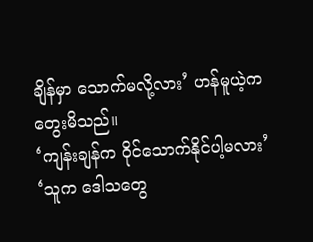ချိန်မှာ သောက်မလို့လား’ ဟန်မူယဲ့က တွေးမိသည်။
‘ကျန်းချန်က ဝိုင်သောက်နိုင်ပါ့မလား’
‘သူက ဒေါသတွေ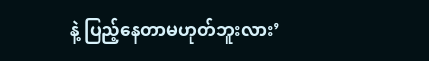နဲ့ ပြည့်နေတာမဟုတ်ဘူးလား’